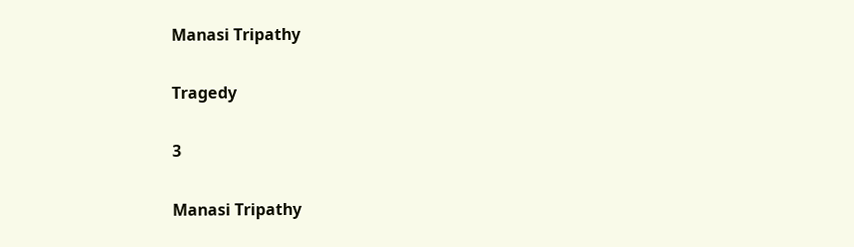Manasi Tripathy

Tragedy

3

Manasi Tripathy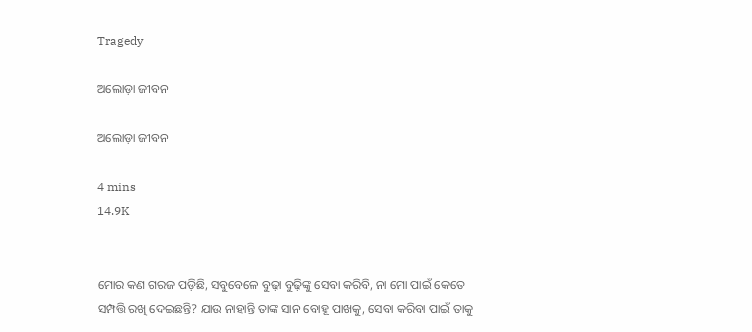Tragedy

ଅଲୋଡ଼ା ଜୀବନ

ଅଲୋଡ଼ା ଜୀବନ

4 mins
14.9K


ମୋର କଣ ଗରଜ ପଡ଼ିଛି, ସବୁବେଳେ ବୁଢ଼ା ବୁଢ଼ିଙ୍କୁ ସେବା କରିବି, ନା ମୋ ପାଇଁ କେତେ ସମ୍ପତ୍ତି ରଖି ଦେଇଛନ୍ତି? ଯାଉ ନାହାନ୍ତି ତାଙ୍କ ସାନ ବୋହୂ ପାଖକୁ, ସେବା କରିବା ପାଇଁ ତାକୁ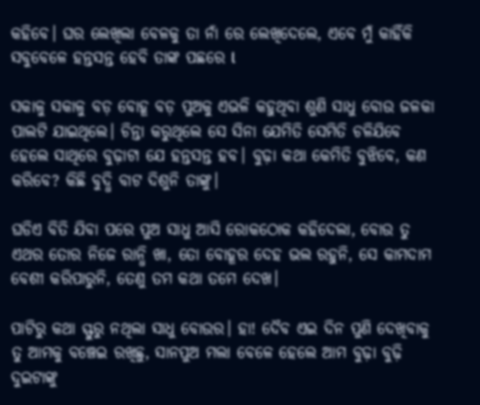କହିବେ। ଘର ଲେଖିଲା ବେଳକୁ ତା ନାଁ ରେ ଲେଖିଦେଲେ, ଏବେ ମୁଁ କାହିଁକି ସବୁବେଳେ ହନ୍ତସନ୍ତ ହେବି ତାଙ୍କ ପଛରେ l

ସକାଳୁ ସକାଳୁ ବଡ଼ ବୋହୂ ବଡ଼ ପୁଅକୁ ଏଭଳି କହୁଥିବା ଶୁଣି ସାଧୁ ବୋଉ ଜଳକା ପାଲଟି ଯାଇଥିଲେ। ଚିନ୍ତା କରୁଥିଲେ ସେ ସିନା ଯେମିତି ସେମିତି ଚଳିଯିବେ ହେଲେ ସାଥିରେ ବୁଢ଼ାଟା ଯେ ହନ୍ତସନ୍ତ ହବ। ବୁଢ଼ା କଥା କେମିତି ବୁଝିବେ, କଣ କରିବେ? କିଛି ବୁଦ୍ଧି ବାଟ ଦିଶୁନି ତାଙ୍କୁ।

ଘଡିଏ ବିତି ଯିବା ପରେ ପୁଅ ସାଧୁ ଆସି ରୋକଠୋକ କହିଦେଲା, ବୋଉ ତୁ ଏଥର ତୋର ନିଜେ ରାନ୍ଧି ଖା, ତୋ ବୋହୂର ଦେହ ଭଲ ରହୁନି, ସେ କାମଦାମ ବେଶୀ କରିପାରୁନି, ତେଣୁ ତମ କଥା ତମେ ଦେଖ।

ପାଟିରୁ କଥା ସ୍ଫୁରୁ ନଥିଲା ସାଧୁ ବୋଉର। ହା! ଦୈବ ଏଇ ଦିନ ପୁଣି ଦେଖିବାକୁ ତୁ ଆମକୁ ବଞ୍ଚେଇ ରଖିଛୁ, ସାନପୁଅ ମଲା ବେଳେ ହେଲେ ଆମ ବୁଢ଼ା ବୁଢ଼ି ଦୁଇଟାଙ୍କୁ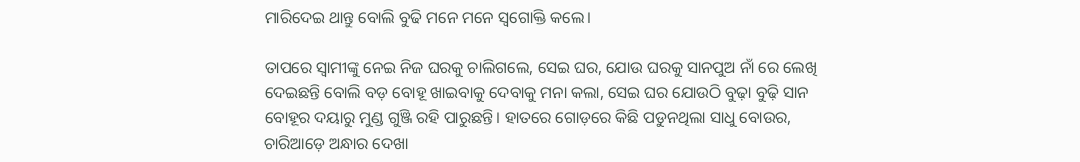ମାରିଦେଇ ଥାନ୍ତୁ ବୋଲି ବୁଢି ମନେ ମନେ ସ୍ବଗୋକ୍ତି କଲେ।

ତାପରେ ସ୍ୱାମୀଙ୍କୁ ନେଇ ନିଜ ଘରକୁ ଚାଲିଗଲେ, ସେଇ ଘର, ଯୋଉ ଘରକୁ ସାନପୁଅ ନାଁ ରେ ଲେଖି ଦେଇଛନ୍ତି ବୋଲି ବଡ଼ ବୋହୂ ଖାଇବାକୁ ଦେବାକୁ ମନା କଲା, ସେଇ ଘର ଯୋଉଠି ବୁଢ଼ା ବୁଢ଼ି ସାନ ବୋହୂର ଦୟାରୁ ମୁଣ୍ଡ ଗୁଞ୍ଜି ରହି ପାରୁଛନ୍ତି। ହାତରେ ଗୋଡ଼ରେ କିଛି ପଡୁନଥିଲା ସାଧୁ ବୋଉର, ଚାରିଆଡ଼େ ଅନ୍ଧାର ଦେଖା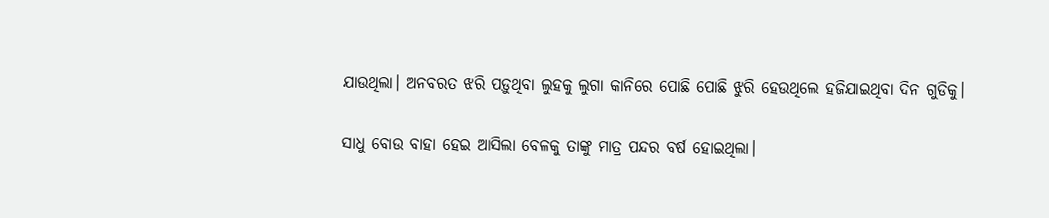ଯାଉଥିଲା। ଅନବରତ ଝରି ପଡ଼ୁଥିବା ଲୁହକୁ ଲୁଗା କାନିରେ ପୋଛି ପୋଛି ଝୁରି ହେଉଥିଲେ ହଜିଯାଇଥିବା ଦିନ ଗୁଡିକୁ।

ସାଧୁ ବୋଉ ବାହା ହେଇ ଆସିଲା ବେଳକୁ ତାଙ୍କୁ ମାତ୍ର ପନ୍ଦର ବର୍ଷ ହୋଇଥିଲା।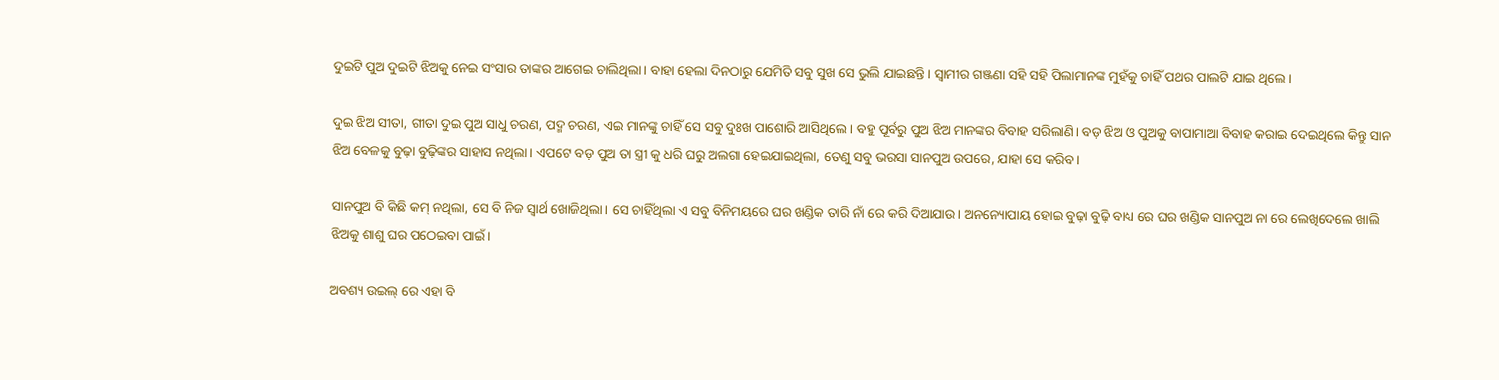ଦୁଇଟି ପୁଅ ଦୁଇଟି ଝିଅକୁ ନେଇ ସଂସାର ତାଙ୍କର ଆଗେଇ ଚାଲିଥିଲା। ବାହା ହେଲା ଦିନଠାରୁ ଯେମିତି ସବୁ ସୁଖ ସେ ଭୁଲି ଯାଇଛନ୍ତି। ସ୍ଵାମୀର ଗଞ୍ଜଣା ସହି ସହି ପିଲାମାନଙ୍କ ମୁହଁକୁ ଚାହିଁ ପଥର ପାଲଟି ଯାଇ ଥିଲେ।

ଦୁଇ ଝିଅ ସୀତା, ଗୀତା ଦୁଇ ପୁଅ ସାଧୁ ଚରଣ, ପଦ୍ମ ଚରଣ, ଏଇ ମାନଙ୍କୁ ଚାହିଁ ସେ ସବୁ ଦୁଃଖ ପାଶୋରି ଆସିଥିଲେ। ବହୁ ପୂର୍ବରୁ ପୁଅ ଝିଅ ମାନଙ୍କର ବିବାହ ସରିଲାଣି। ବଡ଼ ଝିଅ ଓ ପୁଅକୁ ବାପାମାଆ ବିବାହ କରାଇ ଦେଇଥିଲେ କିନ୍ତୁ ସାନ ଝିଅ ବେଳକୁ ବୁଢ଼ା ବୁଢ଼ିଙ୍କର ସାହାସ ନଥିଲା। ଏପଟେ ବଡ଼ ପୁଅ ତା ସ୍ତ୍ରୀ କୁ ଧରି ଘରୁ ଅଲଗା ହେଇଯାଇଥିଲା, ତେଣୁ ସବୁ ଭରସା ସାନପୁଅ ଉପରେ, ଯାହା ସେ କରିବ।

ସାନପୁଅ ବି କିଛି କମ୍ ନଥିଲା, ସେ ବି ନିଜ ସ୍ଵାର୍ଥ ଖୋଜିଥିଲା। ସେ ଚାହିଁଥିଲା ଏ ସବୁ ବିନିମୟରେ ଘର ଖଣ୍ଡିକ ତାରି ନାଁ ରେ କରି ଦିଆଯାଉ। ଅନନ୍ୟୋପାୟ ହୋଇ ବୁଢ଼ା ବୁଢ଼ି ବାଧ୍ୟ ରେ ଘର ଖଣ୍ଡିକ ସାନପୁଅ ନା ରେ ଲେଖିଦେଲେ ଖାଲି ଝିଅକୁ ଶାଶୁ ଘର ପଠେଇବା ପାଇଁ।

ଅବଶ୍ୟ ଉଇଲ୍ ରେ ଏହା ବି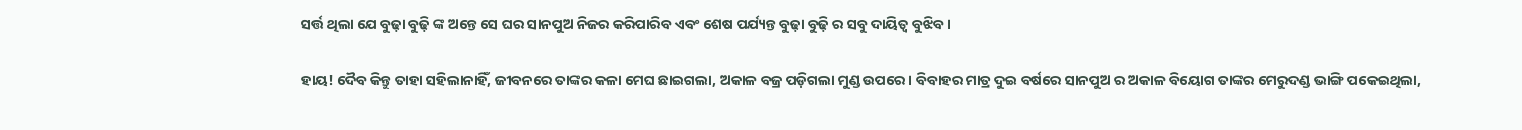ସର୍ତ୍ତ ଥିଲା ଯେ ବୁଢ଼ା ବୁଢ଼ି ଙ୍କ ଅନ୍ତେ ସେ ଘର ସାନପୁଅ ନିଜର କରିପାରିବ ଏବଂ ଶେଷ ପର୍ଯ୍ୟନ୍ତ ବୁଢ଼ା ବୁଢ଼ି ର ସବୁ ଦାୟିତ୍ଵ ବୁଝିବ।

ହାୟ! ଦୈବ କିନ୍ତୁ ତାହା ସହିଲାନାହିଁ, ଜୀବନରେ ତାଙ୍କର କଳା ମେଘ ଛାଇଗଲା, ଅକାଳ ବଜ୍ର ପଡ଼ିଗଲା ମୁଣ୍ଡ ଉପରେ। ବିବାହର ମାତ୍ର ଦୁଇ ବର୍ଷରେ ସାନପୁଅ ର ଅକାଳ ବିୟୋଗ ତାଙ୍କର ମେରୁଦଣ୍ଡ ଭାଙ୍ଗି ପକେଇଥିଲା,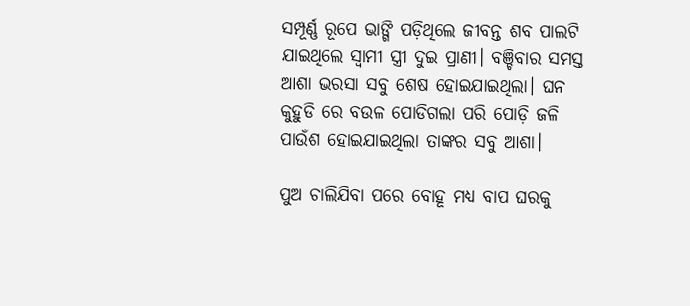ସମ୍ପୂର୍ଣ୍ଣ ରୂପେ ଭାଙ୍ଗି ପଡ଼ିଥିଲେ ଜୀବନ୍ତ ଶବ ପାଲଟି ଯାଇଥିଲେ ସ୍ଵାମୀ ସ୍ତ୍ରୀ ଦୁଇ ପ୍ରାଣୀ। ବଞ୍ଚିବାର ସମସ୍ତ ଆଶା ଭରସା ସବୁ ଶେଷ ହୋଇଯାଇଥିଲା। ଘନ କୁହୁଡି ରେ ବଉଳ ପୋଡିଗଲା ପରି ପୋଡ଼ି ଜଳି ପାଉଁଶ ହୋଇଯାଇଥିଲା ତାଙ୍କର ସବୁ ଆଶା।

ପୁଅ ଚାଲିଯିବା ପରେ ବୋହୂ ମଧ୍ୟ ବାପ ଘରକୁ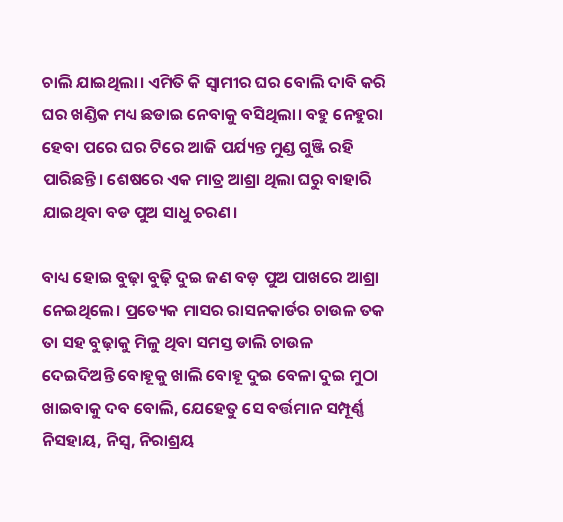ଚାଲି ଯାଇଥିଲା। ଏମିତି କି ସ୍ଵାମୀର ଘର ବୋଲି ଦାବି କରି ଘର ଖଣ୍ଡିକ ମଧ୍ୟ ଛଡାଇ ନେବାକୁ ବସିଥିଲା। ବହୁ ନେହୁରା ହେବା ପରେ ଘର ଟିରେ ଆଜି ପର୍ଯ୍ୟନ୍ତ ମୁଣ୍ଡ ଗୁଞ୍ଜି ରହି ପାରିଛନ୍ତି। ଶେଷରେ ଏକ ମାତ୍ର ଆଶ୍ରା ଥିଲା ଘରୁ ବାହାରି ଯାଇଥିବା ବଡ ପୁଅ ସାଧୁ ଚରଣ।

ବାଧ୍ୟ ହୋଇ ବୁଢ଼ା ବୁଢ଼ି ଦୁଇ ଜଣ ବଡ଼ ପୁଅ ପାଖରେ ଆଶ୍ରା ନେଇଥିଲେ। ପ୍ରତ୍ୟେକ ମାସର ରାସନକାର୍ଡର ଚାଉଳ ତକ ତା ସହ ବୁଢ଼ାକୁ ମିଳୁ ଥିବା ସମସ୍ତ ଡାଲି ଚାଉଳ ଦେଇଦିଅନ୍ତି ବୋହୂକୁ ଖାଲି ବୋହୂ ଦୁଇ ବେଳା ଦୁଇ ମୁଠା ଖାଇବାକୁ ଦବ ବୋଲି, ଯେହେତୁ ସେ ବର୍ତ୍ତମାନ ସମ୍ପୂର୍ଣ୍ଣ ନିସହାୟ, ନିସ୍ଵ, ନିରାଶ୍ରୟ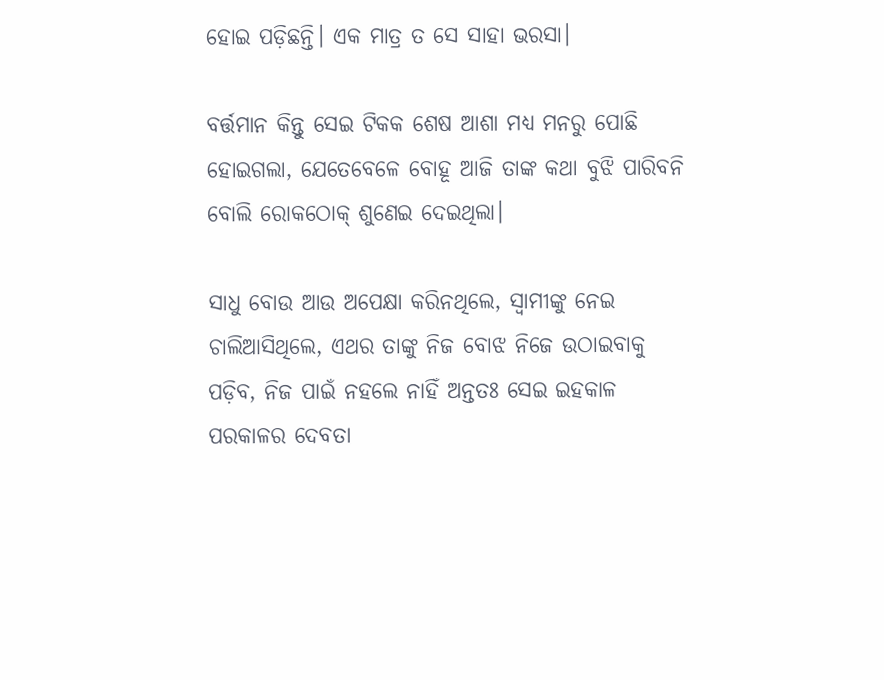ହୋଇ ପଡ଼ିଛନ୍ତି। ଏକ ମାତ୍ର ତ ସେ ସାହା ଭରସା।

ବର୍ତ୍ତମାନ କିନ୍ତୁ ସେଇ ଟିକକ ଶେଷ ଆଶା ମଧ୍ୟ ମନରୁ ପୋଛି ହୋଇଗଲା, ଯେତେବେଳେ ବୋହୂ ଆଜି ତାଙ୍କ କଥା ବୁଝି ପାରିବନି ବୋଲି ରୋକଠୋକ୍ ଶୁଣେଇ ଦେଇଥିଲା।

ସାଧୁ ବୋଉ ଆଉ ଅପେକ୍ଷା କରିନଥିଲେ, ସ୍ୱାମୀଙ୍କୁ ନେଇ ଚାଲିଆସିଥିଲେ, ଏଥର ତାଙ୍କୁ ନିଜ ବୋଝ ନିଜେ ଉଠାଇବାକୁ ପଡ଼ିବ, ନିଜ ପାଇଁ ନହଲେ ନାହିଁ ଅନ୍ତତଃ ସେଇ ଇହକାଳ ପରକାଳର ଦେବତା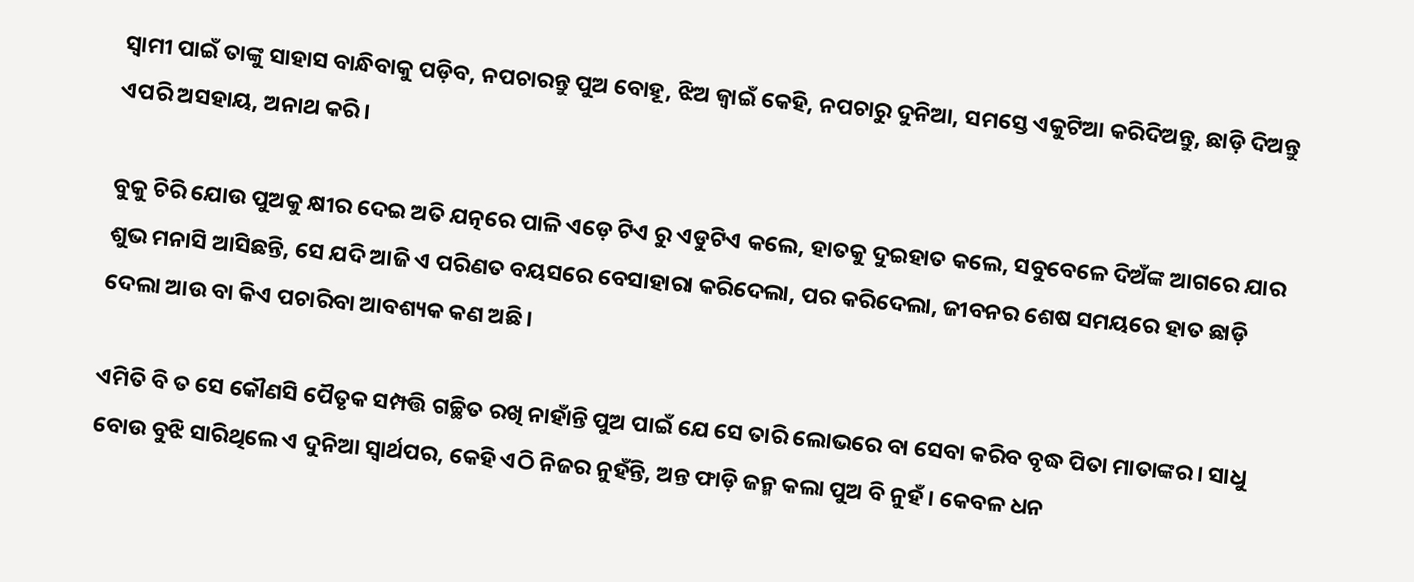ସ୍ଵାମୀ ପାଇଁ ତାଙ୍କୁ ସାହାସ ବାନ୍ଧିବାକୁ ପଡ଼ିବ, ନପଚାରନ୍ତୁ ପୁଅ ବୋହୂ, ଝିଅ ଜ୍ୱାଇଁ କେହି, ନପଚାରୁ ଦୁନିଆ, ସମସ୍ତେ ଏକୁଟିଆ କରିଦିଅନ୍ତୁ, ଛାଡ଼ି ଦିଅନ୍ତୁ ଏପରି ଅସହାୟ, ଅନାଥ କରି।

ବୁକୁ ଚିରି ଯୋଉ ପୁଅକୁ କ୍ଷୀର ଦେଇ ଅତି ଯତ୍ନରେ ପାଳି ଏଡ଼େ ଟିଏ ରୁ ଏଡୁଟିଏ କଲେ, ହାତକୁ ଦୁଇହାତ କଲେ, ସବୁବେଳେ ଦିଅଁଙ୍କ ଆଗରେ ଯାର ଶୁଭ ମନାସି ଆସିଛନ୍ତି, ସେ ଯଦି ଆଜି ଏ ପରିଣତ ବୟସରେ ବେସାହାରା କରିଦେଲା, ପର କରିଦେଲା, ଜୀବନର ଶେଷ ସମୟରେ ହାତ ଛାଡ଼ି ଦେଲା ଆଉ ବା କିଏ ପଚାରିବା ଆବଶ୍ୟକ କଣ ଅଛି।

ଏମିତି ବି ତ ସେ କୌଣସି ପୈତୃକ ସମ୍ପତ୍ତି ଗଚ୍ଛିତ ରଖି ନାହାଁନ୍ତି ପୁଅ ପାଇଁ ଯେ ସେ ତାରି ଲୋଭରେ ବା ସେବା କରିବ ବୃଦ୍ଧ ପିତା ମାତାଙ୍କର। ସାଧୁ ବୋଉ ବୁଝି ସାରିଥିଲେ ଏ ଦୁନିଆ ସ୍ୱାର୍ଥପର, କେହି ଏଠି ନିଜର ନୁହଁନ୍ତି, ଅନ୍ତ ଫାଡ଼ି ଜନ୍ମ କଲା ପୁଅ ବି ନୁହଁ। କେବଳ ଧନ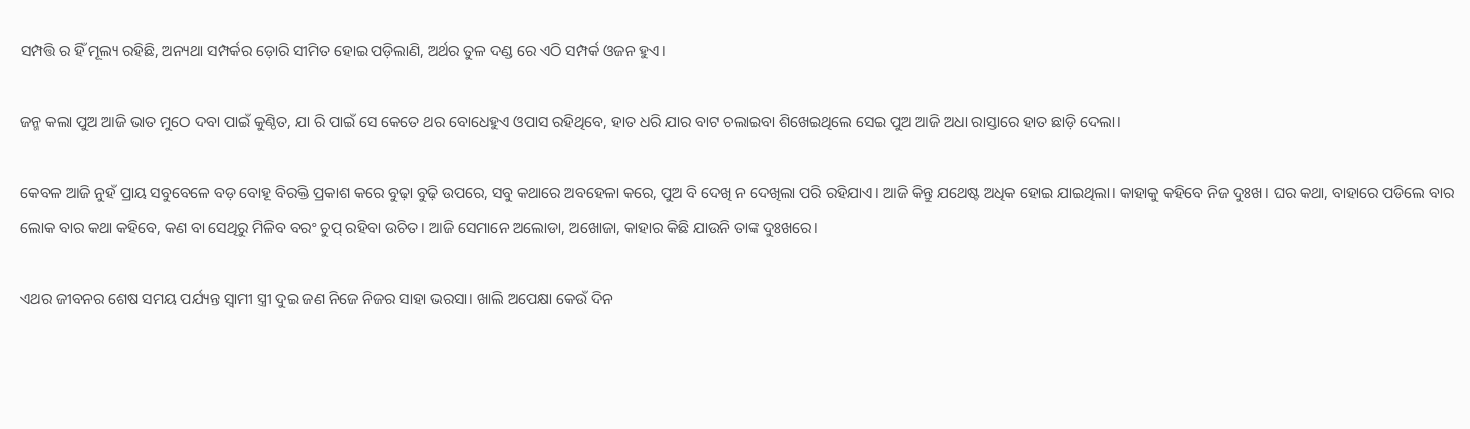ସମ୍ପତ୍ତି ର ହିଁ ମୂଲ୍ୟ ରହିଛି, ଅନ୍ୟଥା ସମ୍ପର୍କର ଡ଼ୋରି ସୀମିତ ହୋଇ ପଡ଼ିଲାଣି, ଅର୍ଥର ତୁଳ ଦଣ୍ଡ ରେ ଏଠି ସମ୍ପର୍କ ଓଜନ ହୁଏ।

ଜନ୍ମ କଲା ପୁଅ ଆଜି ଭାତ ମୁଠେ ଦବା ପାଇଁ କୁଣ୍ଠିତ, ଯା ରି ପାଇଁ ସେ କେତେ ଥର ବୋଧେହୁଏ ଓପାସ ରହିଥିବେ, ହାତ ଧରି ଯାର ବାଟ ଚଲାଇବା ଶିଖେଇଥିଲେ ସେଇ ପୁଅ ଆଜି ଅଧା ରାସ୍ତାରେ ହାତ ଛାଡ଼ି ଦେଲା।

କେବଳ ଆଜି ନୁହଁ ପ୍ରାୟ ସବୁବେଳେ ବଡ଼ ବୋହୂ ବିରକ୍ତି ପ୍ରକାଶ କରେ ବୁଢ଼ା ବୁଢ଼ି ଉପରେ, ସବୁ କଥାରେ ଅବହେଳା କରେ, ପୁଅ ବି ଦେଖି ନ ଦେଖିଲା ପରି ରହିଯାଏ। ଆଜି କିନ୍ତୁ ଯଥେଷ୍ଟ ଅଧିକ ହୋଇ ଯାଇଥିଲା। କାହାକୁ କହିବେ ନିଜ ଦୁଃଖ। ଘର କଥା, ବାହାରେ ପଡିଲେ ବାର ଲୋକ ବାର କଥା କହିବେ, କଣ ବା ସେଥିରୁ ମିଳିବ ବରଂ ଚୁପ୍ ରହିବା ଉଚିତ। ଆଜି ସେମାନେ ଅଲୋଡା, ଅଖୋଜା, କାହାର କିଛି ଯାଉନି ତାଙ୍କ ଦୁଃଖରେ।

ଏଥର ଜୀବନର ଶେଷ ସମୟ ପର୍ଯ୍ୟନ୍ତ ସ୍ଵାମୀ ସ୍ତ୍ରୀ ଦୁଇ ଜଣ ନିଜେ ନିଜର ସାହା ଭରସା। ଖାଲି ଅପେକ୍ଷା କେଉଁ ଦିନ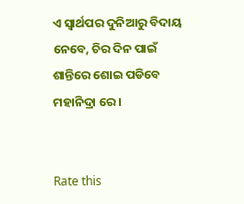ଏ ସ୍ୱାର୍ଥପର ଦୁନିଆରୁ ବିଦାୟ ନେବେ, ଚିର ଦିନ ପାଇଁ ଶାନ୍ତିରେ ଶୋଇ ପଡିବେ ମହାନିଦ୍ରା ରେ।


Rate this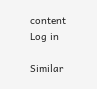content
Log in

Similar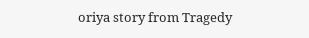oriya story from Tragedy